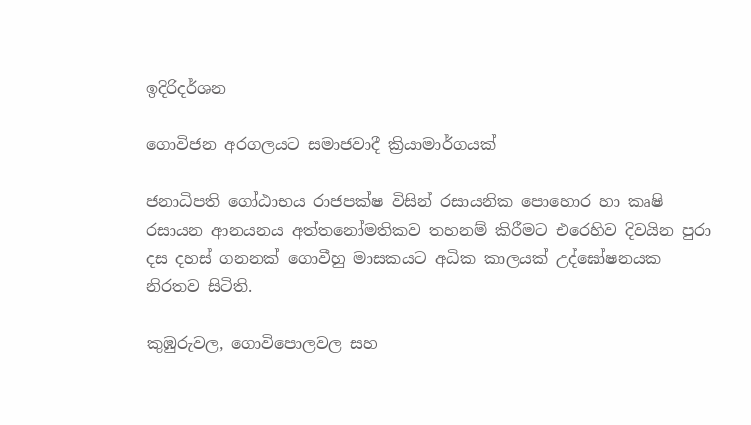ඉදිරිදර්ශන

ගොවිජන අරගලයට සමාජවාදී ක්‍රියාමාර්ගයක්

ජනාධිපති ගෝඨාභය රාජපක්ෂ විසින් රසායනික පොහොර හා කෘෂි රසායන ආනයනය අත්තනෝමතිකව තහනම් කිරීමට එරෙහිව දිවයින පුරා දස දහස් ගනනක් ගොවීහු මාසකයට අධික කාලයක් උද්ඝෝෂනයක නිරතව සිටිති.

කුඹුරුවල, ගොවිපොලවල සහ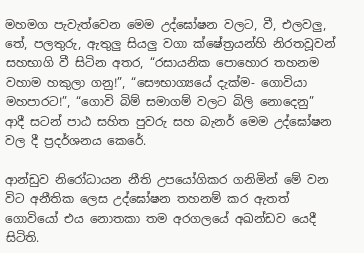මහමග පැවැත්වෙන මෙම උද්ඝෝෂන වලට, වී, එලවලු, තේ, පලතුරු, ඇතුලු සියලු වගා ක්ෂේත්‍රයන්හි නිරතවූවන් සහභාගි වී සිටින අතර, “රසායනික පොහොර තහනම වහාම හකුලා ගනු!”, “සෞභාග්‍යයේ දැක්ම- ගොවියා මහපාරට!”, “ගොවි බිම් සමාගම් වලට බිලි නොදෙනු” ආදී සටන් පාඨ සහිත පුවරු සහ බැනර් මෙම උද්ඝෝෂන වල දී ප්‍රදර්ශනය කෙරේ.

ආන්ඩුව නිරෝධායන නීති උපයෝගිකර ගනිමින් මේ වන විට අනීතික ලෙස උද්ඝෝෂන තහනම් කර ඇතත් ගොවියෝ එය නොතකා තම අරගලයේ අඛන්ඩව යෙදී සිටිති.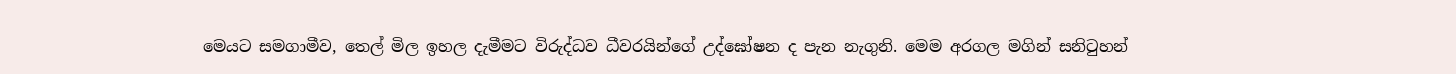මෙයට සමගාමීව, තෙල් මිල ඉහල දැමීමට විරුද්ධව ධීවරයින්ගේ උද්ඝෝෂන ද පැන නැගුනි. මෙම අරගල මගින් සනිටුහන්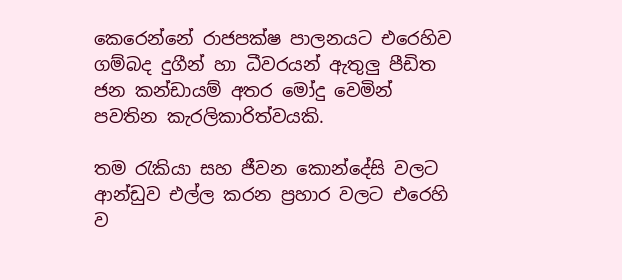කෙරෙන්නේ රාජපක්ෂ පාලනයට එරෙහිව ගම්බද දුගීන් හා ධීවරයන් ඇතුලු පීඩිත ජන කන්ඩායම් අතර මෝදු වෙමින් පවතින කැරලිකාරිත්වයකි.

තම රැකියා සහ ජීවන කොන්දේසි වලට ආන්ඩුව එල්ල කරන ප්‍රහාර වලට එරෙහි ව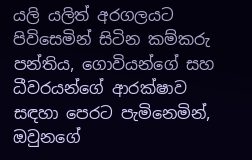යලි යලිත් අරගලයට පිවිසෙමින් සිටින කම්කරු පන්තිය, ගොවියන්ගේ සහ ධීවරයන්ගේ ආරක්ෂාව සඳහා පෙරට පැමිනෙමින්, ඔවුනගේ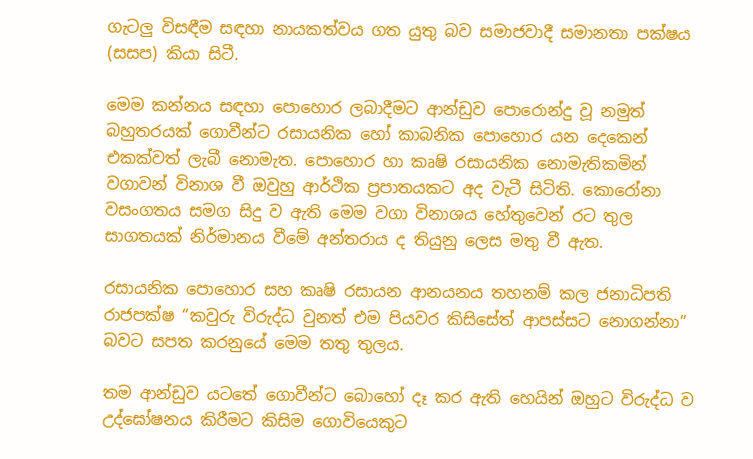ගැටලු විසඳීම සඳහා නායකත්වය ගත යුතු බව සමාජවාදී සමානතා පක්ෂය (සසප) කියා සිටී.

මෙම කන්නය සඳහා පොහොර ලබාදීමට ආන්ඩුව පොරොන්දු වූ නමුත් බහුතරයක් ගොවීන්ට රසායනික හෝ කාබනික පොහොර යන දෙකෙන් එකක්වත් ලැබී නොමැත. පොහොර හා කෘෂි රසායනික නොමැතිකමින් වගාවන් විනාශ වී ඔවුහු ආර්ථික ප්‍රපාතයකට අද වැටී සිටිති. කොරෝනා වසංගතය සමග සිදු ව ඇති මෙම වගා විනාශය හේතුවෙන් රට තුල සාගතයක් නිර්මානය වීමේ අන්තරාය ද තියුනු ලෙස මතු වී ඇත.

රසායනික පොහොර සහ කෘෂි රසායන ආනයනය තහනම් කල ජනාධිපති රාජපක්ෂ “කවුරු විරුද්ධ වුනත් එම පියවර කිසිසේත් ආපස්සට නොගන්නා” බවට සපත කරනුයේ මෙම තතු තුලය.

තම ආන්ඩුව යටතේ ගොවීන්ට බොහෝ දෑ කර ඇති හෙයින් ඔහුට විරුද්ධ ව උද්ඝෝෂනය කිරීමට කිසිම ගොවියෙකුට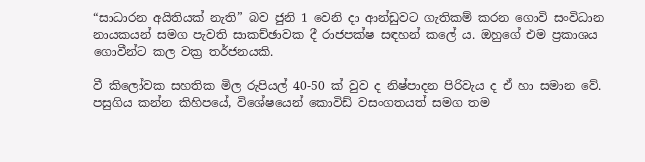“සාධාරන අයිතියක් නැති” බව ජුනි 1 වෙනි දා ආන්ඩුවට ගැතිකම් කරන ගොවි සංවිධාන නායකයන් සමග පැවති සාකච්ඡාවක දී රාජපක්ෂ සඳහන් කලේ ය. ඔහුගේ එම ප්‍රකාශය ගොවීන්ට කල වක්‍ර තර්ජනයකි.

වී කිලෝවක සහතික මිල රුපියල් 40-50 ක් වුව ද නිෂ්පාදන පිරිවැය ද ඒ හා සමාන වේ. පසුගිය කන්න කිහිපයේ, විශේෂයෙන් කොවිඩ් වසංගතයත් සමග තම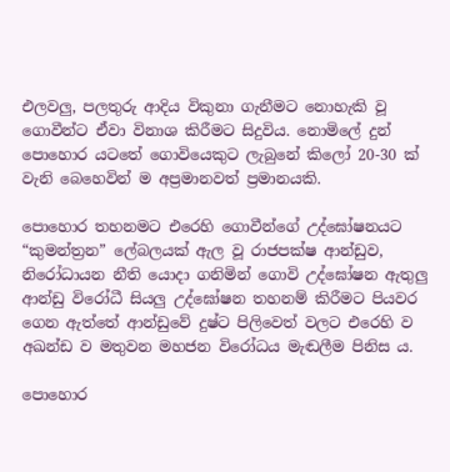එලවලු, පලතුරු ආදිය විකුනා ගැනීමට නොහැකි වූ ගොවීන්ට ඒවා විනාශ කිරීමට සිදුවිය. නොමිලේ දුන් පොහොර යටතේ ගොවියෙකුට ලැබුනේ කිලෝ 20-30 ක් වැනි බෙහෙවින් ම අප්‍රමානවත් ප්‍රමානයකි.

පොහොර තහනමට එරෙහි ගොවීන්ගේ උද්ඝෝෂනයට “කුමන්ත්‍රන” ලේබලයක් ඇල වූ රාජපක්ෂ ආන්ඩුව, නිරෝධායන නීති යොදා ගනිමින් ගොවි උද්ඝෝෂන ඇතුලු ආන්ඩු විරෝධී සියලු උද්ඝෝෂන තහනම් කිරීමට පියවර ගෙන ඇත්තේ ආන්ඩුවේ දුෂ්ට පිලිවෙත් වලට එරෙහි ව අඛන්ඩ ව මතුවන මහජන විරෝධය මැඬලීම පිනිස ය.

පොහොර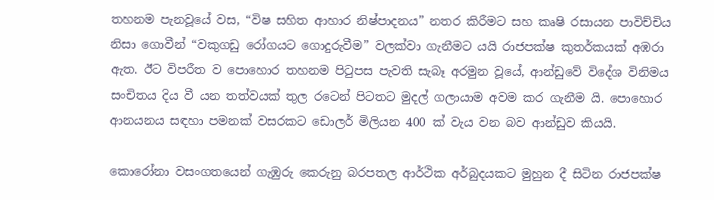තහනම පැනවූයේ වස, “විෂ සහිත ආහාර නිෂ්පාදනය” නතර කිරීමට සහ කෘෂි රසායන පාවිච්චිය නිසා ගොවීන් “වකුගඩු රෝගයට ගොදුරුවීම” වලක්වා ගැනීමට යයි රාජපක්ෂ කුතර්කයක් අඹරා ඇත. ඊට විපරීත ව පොහොර තහනම පිටුපස පැවති සැබෑ අරමුන වූයේ, ආන්ඩුවේ විදේශ විනිමය සංචිතය දිය වී යන තත්වයක් තුල රටෙන් පිටතට මුදල් ගලායාම අවම කර ගැනීම යි. පොහොර ආනයනය සඳහා පමනක් වසරකට ඩොලර් මිලියන 400 ක් වැය වන බව ආන්ඩුව කියයි.

කොරෝනා වසංගතයෙන් ගැඹුරු කෙරුනු බරපතල ආර්ථික අර්බුදයකට මුහුන දී සිටින රාජපක්ෂ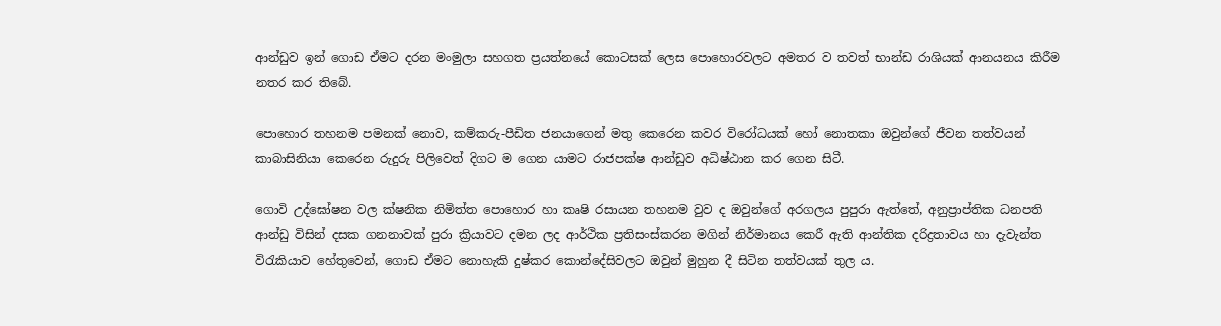ආන්ඩුව ඉන් ගොඩ ඒමට දරන මංමුලා සහගත ප්‍රයත්නයේ කොටසක් ලෙස පොහොරවලට අමතර ව තවත් භාන්ඩ රාශියක් ආනයනය කිරීම නතර කර තිබේ.

පොහොර තහනම පමනක් නොව, කම්කරු-පීඩිත ජනයාගෙන් මතු කෙරෙන කවර විරෝධයක් හෝ නොතකා ඔවුන්ගේ ජීවන තත්වයන් කාබාසිනියා කෙරෙන රුදුරු පිලිවෙත් දිගට ම ගෙන යාමට රාජපක්ෂ ආන්ඩුව අධිෂ්ඨාන කර ගෙන සිටී.

ගොවි උද්ඝෝෂන වල ක්ෂනික නිමිත්ත පොහොර හා කෘෂි රසායන තහනම වුව ද ඔවුන්ගේ අරගලය පුපුරා ඇත්තේ, අනුප්‍රාප්තික ධනපති ආන්ඩු විසින් දසක ගනනාවක් පුරා ක්‍රියාවට දමන ලද ආර්ථික ප්‍රතිසංස්කරන මගින් නිර්මානය කෙරී ඇති ආන්තික දරිද්‍රතාවය හා දැවැන්ත විරැකියාව හේතුවෙන්, ගොඩ ඒමට නොහැකි දුෂ්කර කොන්දේසිවලට ඔවුන් මුහුන දී සිටින තත්වයක් තුල ය.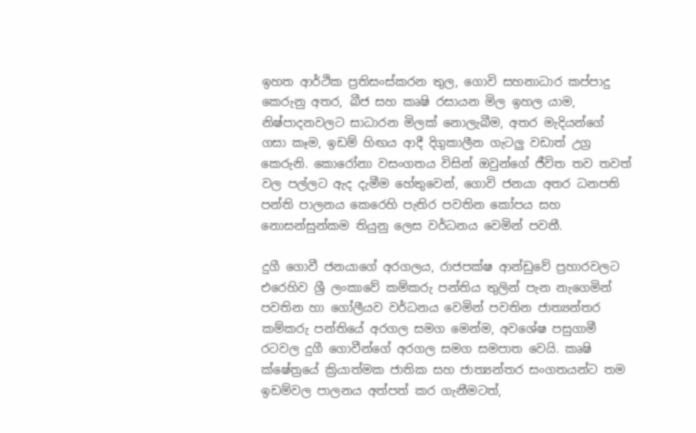ඉහත ආර්ථික ප්‍රතිසංස්කරන තුල, ගොවි සහනාධාර කප්පාදු කෙරුනු අතර, බීජ සහ කෘෂි රසායන මිල ඉහල යාම, නිෂ්පාදනවලට සාධාරන මිලක් නොලැබීම, අතර මැදියන්ගේ ගසා කෑම, ඉඩම් හිඟය ආදී දිගුකාලීන ගැටලු වඩාත් උග්‍ර කෙරුනි. කොරෝනා වසංගතය විසින් ඔවුන්ගේ ජීවිත තව තවත් වල පල්ලට ඇද දැමීම හේතුවෙන්, ගොවි ජනයා අතර ධනපති පන්ති පාලනය කෙරෙහි පැතිර පවතින කෝපය සහ නොසන්සුන්කම තියුනු ලෙස වර්ධනය වෙමින් පවතී.

දුගී ගොවී ජනයාගේ අරගලය, රාජපක්ෂ ආන්ඩුවේ ප්‍රහාරවලට එරෙහිව ශ්‍රී ලංකාවේ කම්කරු පන්තිය තුලින් පැන නැගෙමින් පවතින හා ගෝලීයව වර්ධනය වෙමින් පවතින ජාත්‍යන්තර කම්කරු පන්තියේ අරගල සමග මෙන්ම, අවශේෂ පසුගාමී රටවල දුගී ගොවීන්ගේ අරගල සමග සමපාත වෙයි. කෘෂි ක්ෂේත්‍රයේ ක්‍රියාත්මක ජාතික සහ ජාත්‍යන්තර සංගතයන්ට තම ඉඩම්වල පාලනය අත්පත් කර ගැනීමටත්,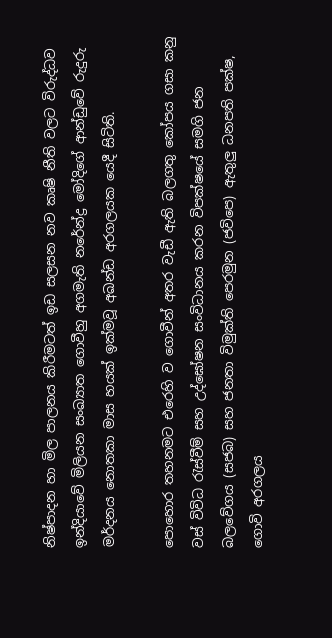නිෂ්පාදන හා මිල පාලනය කිරීමටත් ඉඩ සලසන නව කෘෂි නීති වලට විරුද්ධව ඉන්දියාවේ මිලියන සංඛ්‍යාත ගොවීහු අගමැති නරේන්ද්‍ර මෝදිගේ ආන්ඩුවේ රුදුරු මර්දනය නොතකා මාස හයක් ඉක්මවූ අඛන්ඩ අරගලයක යෙදී සිටිති.

පොහොර තහනමට එරෙහි ව ගොවීන් අතර වැඩී ඇති බලගතු කෝපය ගසා කනු වස් විවිධ රැස්වීම් සහ උද්ඝෝෂන සංවිධානය කරන විපක්ෂයේ සමගි ජන බලවේගය (සජබ) සහ ජනතා විමුක්ති පෙරමුන (ජවිපෙ) ඇතුලු ධනපති පක්ෂ, ගොවි අරගලය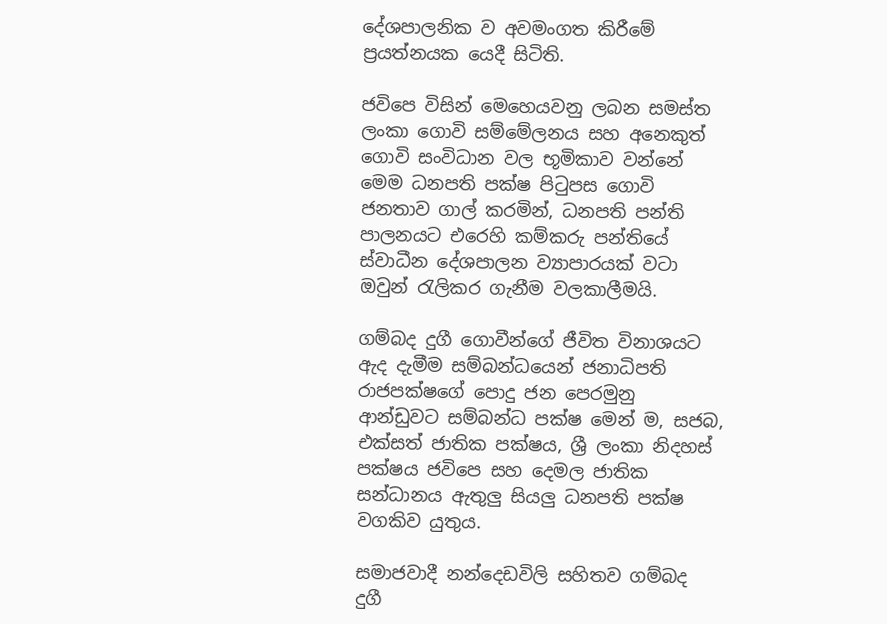දේශපාලනික ව අවමංගත කිරීමේ ප්‍රයත්නයක යෙදී සිටිති.

ජවිපෙ විසින් මෙහෙයවනු ලබන සමස්ත ලංකා ගොවි සම්මේලනය සහ අනෙකුත් ගොවි සංවිධාන වල භූමිකාව වන්නේ මෙම ධනපති පක්ෂ පිටුපස ගොවි ජනතාව ගාල් කරමින්, ධනපති පන්ති පාලනයට එරෙහි කම්කරු පන්තියේ ස්වාධීන දේශපාලන ව්‍යාපාරයක් වටා ඔවුන් රැලිකර ගැනීම වලකාලීමයි.

ගම්බද දුගී ගොවීන්ගේ ජීවිත විනාශයට ඇද දැමීම සම්බන්ධයෙන් ජනාධිපති රාජපක්ෂගේ පොදු ජන පෙරමුනු ආන්ඩුවට සම්බන්ධ පක්ෂ මෙන් ම, සජබ, එක්සත් ජාතික පක්ෂය, ශ්‍රී ලංකා නිදහස් පක්ෂය ජවිපෙ සහ දෙමල ජාතික සන්ධානය ඇතුලු සියලු ධනපති පක්ෂ වගකිව යුතුය.

සමාජවාදී නන්දෙඩවිලි සහිතව ගම්බද දුගී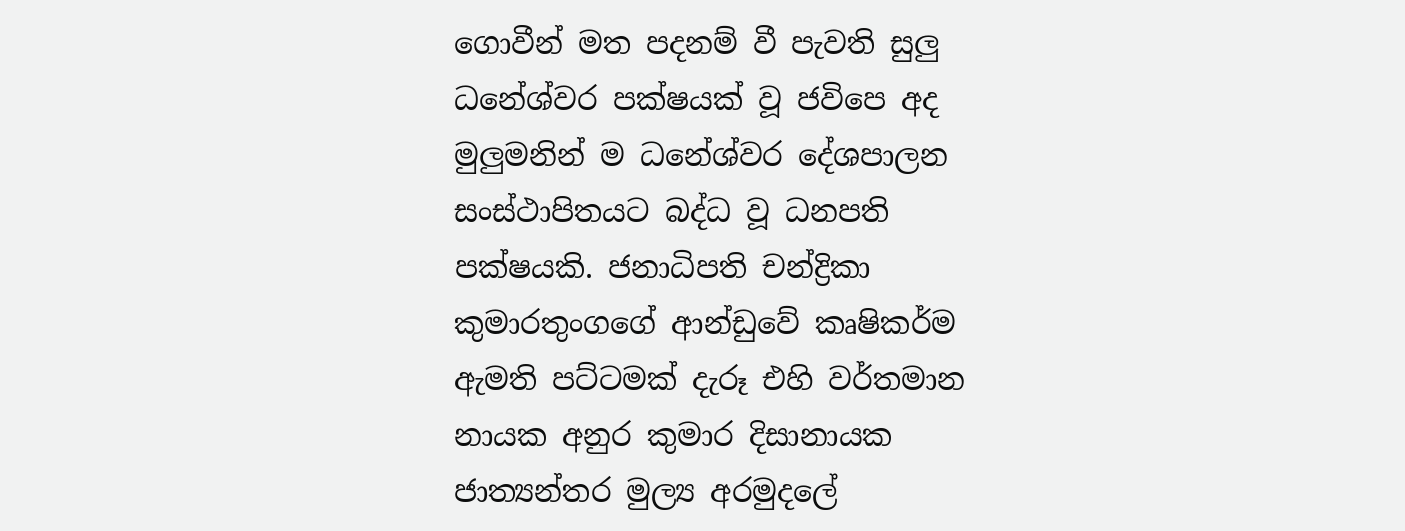ගොවීන් මත පදනම් වී පැවති සුලු ධනේශ්වර පක්ෂයක් වූ ජවිපෙ අද මුලුමනින් ම ධනේශ්වර දේශපාලන සංස්ථාපිතයට බද්ධ වූ ධනපති පක්ෂයකි. ජනාධිපති චන්ද්‍රිකා කුමාරතුංගගේ ආන්ඩුවේ කෘෂිකර්ම ඇමති පට්ටමක් දැරූ එහි වර්තමාන නායක අනුර කුමාර දිසානායක ජාත්‍යන්තර මුල්‍ය අරමුදලේ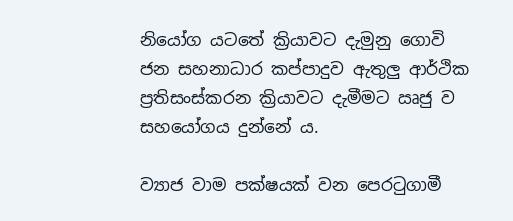නියෝග යටතේ ක්‍රියාවට දැමුනු ගොවි ජන සහනාධාර කප්පාදුව ඇතුලු ආර්ථික ප්‍රතිසංස්කරන ක්‍රියාවට දැමීමට ඍජු ව සහයෝගය දුන්නේ ය.

ව්‍යාජ වාම පක්ෂයක් වන පෙරටුගාමී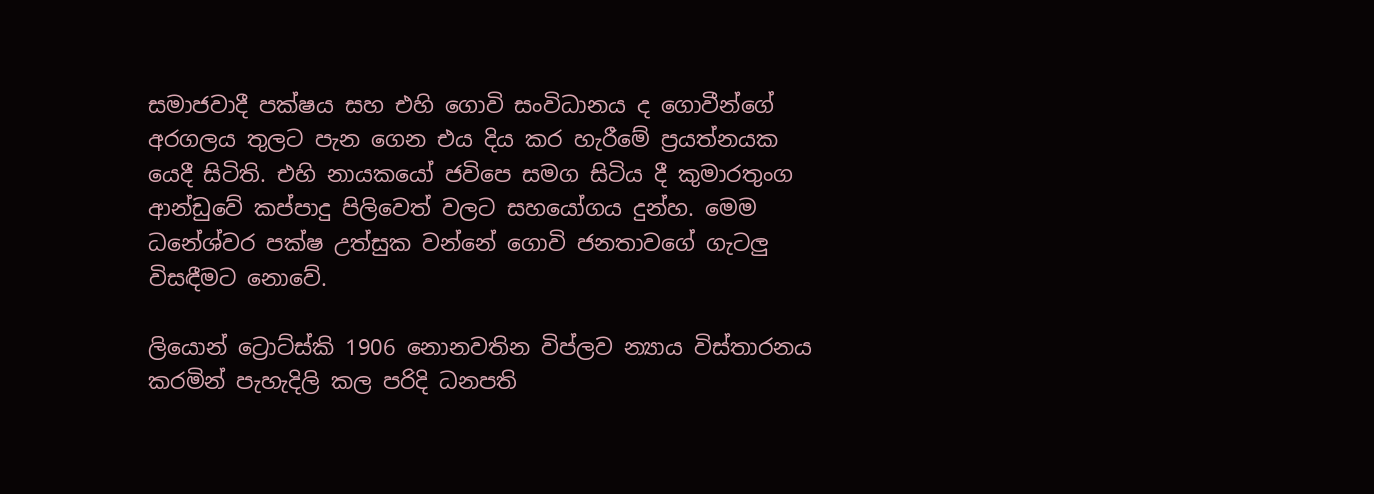සමාජවාදී පක්ෂය සහ එහි ගොවි සංවිධානය ද ගොවීන්ගේ අරගලය තුලට පැන ගෙන එය දිය කර හැරීමේ ප්‍රයත්නයක යෙදී සිටිති. එහි නායකයෝ ජවිපෙ සමග සිටිය දී කුමාරතුංග ආන්ඩුවේ කප්පාදු පිලිවෙත් වලට සහයෝගය දුන්හ. මෙම ධනේශ්වර පක්ෂ උත්සුක වන්නේ ගොවි ජනතාවගේ ගැටලු විසඳීමට නොවේ.

ලියොන් ට්‍රොට්ස්කි 1906 නොනවතින විප්ලව න්‍යාය විස්තාරනය කරමින් පැහැදිලි කල පරිදි ධනපති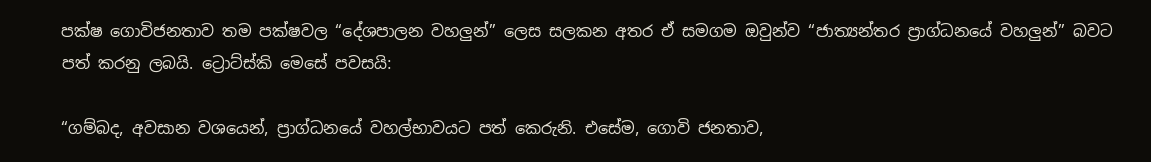පක්ෂ ගොවිජනතාව තම පක්ෂවල “දේශපාලන වහලුන්” ලෙස සලකන අතර ඒ සමගම ඔවුන්ව “ජාත්‍යන්තර ප්‍රාග්ධනයේ වහලුන්” බවට පත් කරනු ලබයි. ට්‍රොට්ස්කි මෙසේ පවසයි:

“ගම්බද, අවසාන වශයෙන්, ප්‍රාග්ධනයේ වහල්භාවයට පත් කෙරුනි. එසේම, ගොවි ජනතාව,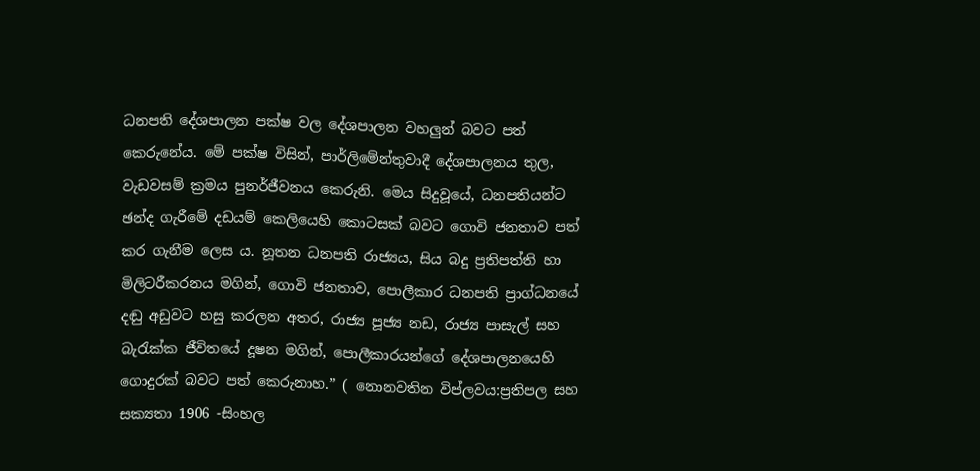ධනපති දේශපාලන පක්ෂ වල දේශපාලන වහලුන් බවට පත් කෙරුනේය. මේ පක්ෂ විසින්, පාර්ලිමේන්තුවාදී දේශපාලනය තුල, වැඩවසම් ක්‍රමය පුනර්ජීවනය කෙරුනි. මෙය සිදුවූයේ, ධනපතියන්ට ඡන්ද ගැරීමේ දඩයම් කෙලියෙහි කොටසක් බවට ගොවි ජනතාව පත් කර ගැනීම ලෙස ය. නූතන ධනපති රාජ්‍යය, සිය බදු ප්‍රතිපත්ති හා මිලිටරීකරනය මගින්, ගොවි ජනතාව, පොලීකාර ධනපති ප්‍රාග්ධනයේ දඬු අඩුවට හසු කරලන අතර, රාජ්‍ය පූජ්‍ය නඩ, රාජ්‍ය පාසැල් සහ බැරැක්ක ජීවිතයේ දූෂන මගින්, පොලීකාරයන්ගේ දේශපාලනයෙහි ගොදුරක් බවට පත් කෙරුනාහ.” ( නොනවතින විප්ලවය:ප්‍රතිපල සහ සක්‍යතා 1906 -සිංහල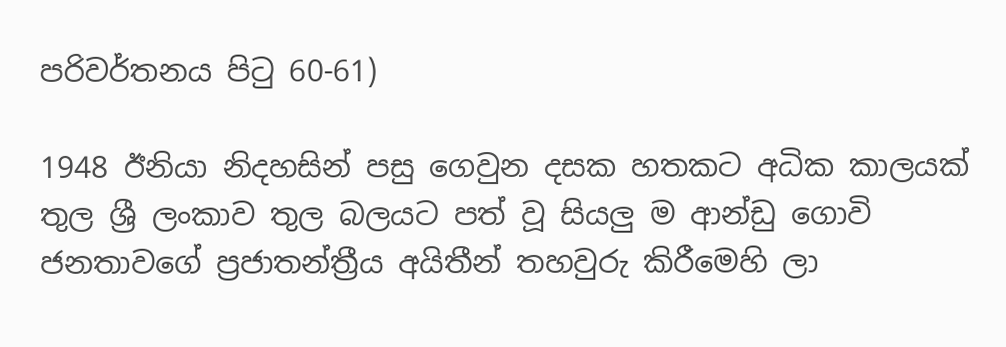පරිවර්තනය පිටු 60-61)

1948 ඊනියා නිදහසින් පසු ගෙවුන දසක හතකට අධික කාලයක් තුල ශ්‍රී ලංකාව තුල බලයට පත් වූ සියලු ම ආන්ඩු ගොවි ජනතාවගේ ප්‍රජාතන්ත්‍රීය අයිතීන් තහවුරු කිරීමෙහි ලා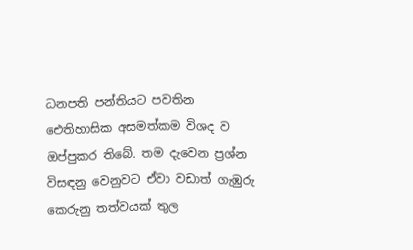ධනපති පන්තියට පවතින ඓතිහාසික අසමත්කම විශද ව ඔප්පුකර තිබේ. තම ‌දැවෙන ප්‍රශ්න විසඳනු වෙනුවට ඒවා වඩාත් ගැඹුරු කෙරුනු තත්වයක් තුල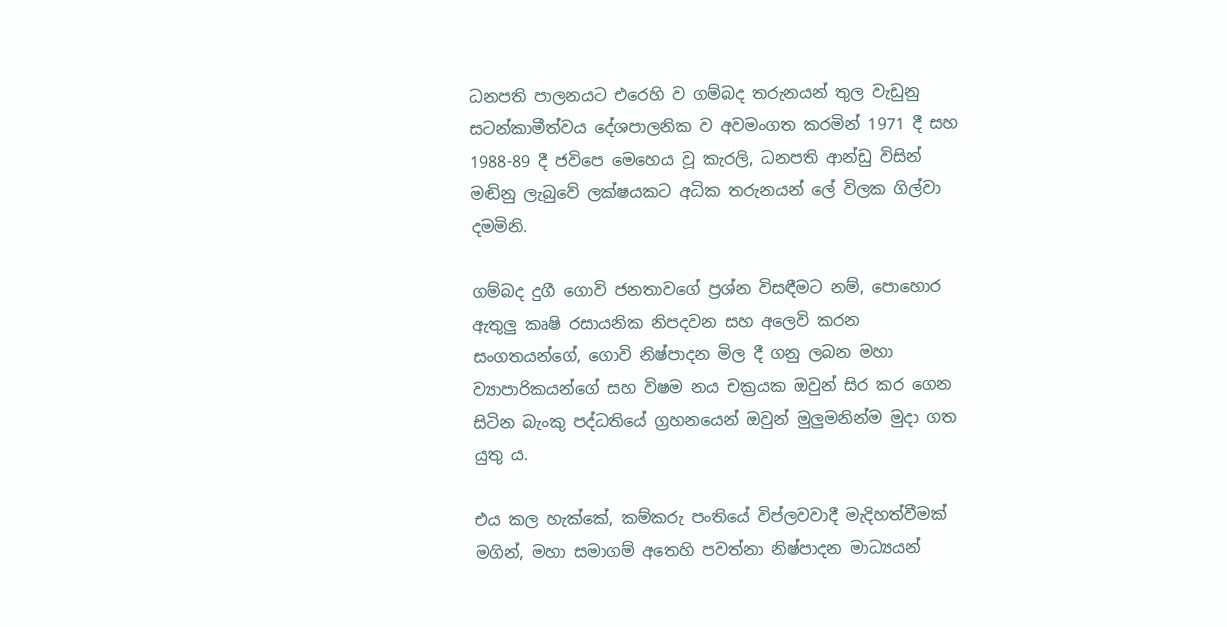ධනපති පාලනයට එරෙහි ව ගම්බද තරුනයන් තුල වැඩුනු සටන්කාමීත්වය දේශපාලනික ව අවමංගත කරමින් 1971 දී සහ 1988-89 දී ජවිපෙ මෙහෙය වූ කැරලි, ධනපති ආන්ඩු විසින් මඬිනු ලැබුවේ ලක්ෂයකට අධික තරුනයන් ලේ විලක ගිල්වා දමමිනි.

ගම්බද දුගී ගොවි ජනතාවගේ ප්‍රශ්න විසඳීමට නම්, පොහොර ඇතුලු කෘෂි රසායනික නිපදවන සහ අලෙවි කරන සංගතයන්ගේ, ගොවි නිෂ්පාදන මිල දී ගනු ලබන මහා ව්‍යාපාරිකයන්ගේ සහ විෂම නය චක්‍රයක ඔවුන් සිර කර ගෙන සිටින බැංකු පද්ධතියේ ග්‍රහනයෙන් ඔවුන් මුලුමනින්ම මුදා ගත යුතු ය.

එය කල හැක්කේ, කම්කරු පංතියේ විප්ලවවාදී මැදිහත්වීමක් මගින්, මහා සමාගම් අතෙහි පවත්නා නිෂ්පාදන මාධ්‍යයන්‌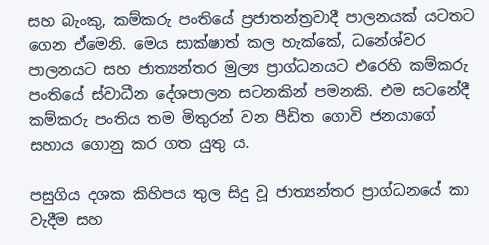සහ බැංකු, කම්කරු පංතියේ ප්‍රජාතන්ත්‍රවාදී පාලනයක් යටතට ගෙන ඒමෙනි. මෙය සාක්ෂාත් කල හැක්කේ, ධනේශ්වර පාලනයට සහ ජාත්‍යන්තර මුල්‍ය ප්‍රාග්ධනයට එරෙහි කම්කරු පංතියේ ස්වාධීන දේශපාලන සටනකින් පමනකි. එම සටනේදී කම්කරු පංතිය තම මිතුරන් වන පීඩිත ගොවි ජනයාගේ සහාය ගොනු කර ගත යුතු ය.

පසුගිය දශක කිහිපය තුල සිදු වූ ජාත්‍යන්තර ප්‍රාග්ධනයේ කා වැදීම සහ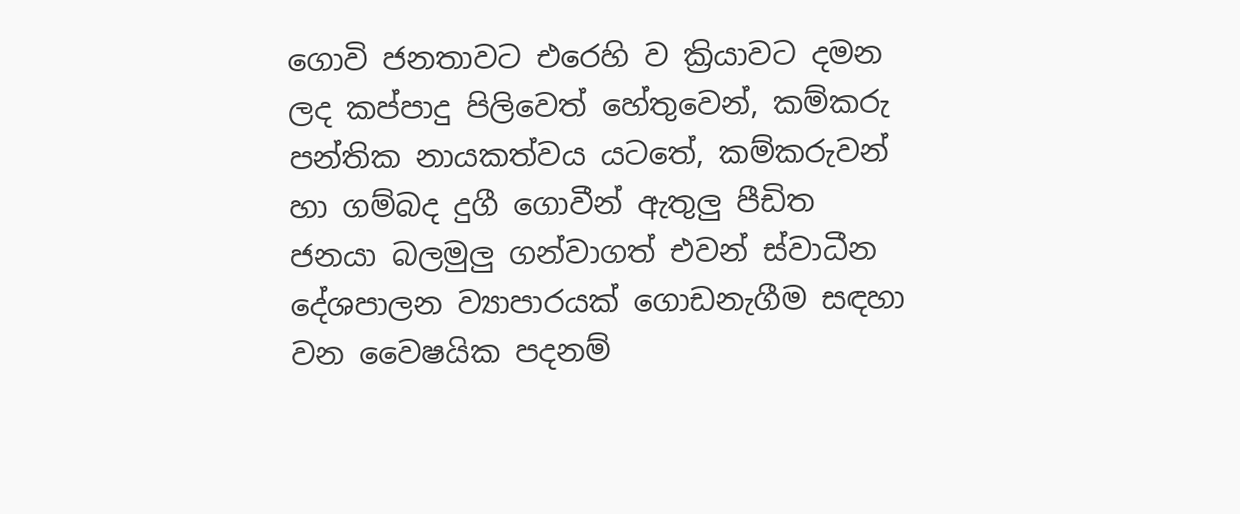ගොවි ජනතාවට එරෙහි ව ක්‍රියාවට දමන ලද කප්පාදු පිලිවෙත් හේතුවෙන්, කම්කරු පන්තික නායකත්වය යටතේ, කම්කරුවන් හා ගම්බද දුගී ගොවීන් ඇතුලු පීඩිත ජනයා බලමුලු ගන්වාගත් එවන් ස්වාධීන දේශපාලන ව්‍යාපාරයක් ගොඩනැගීම සඳහා වන වෛෂයික පදනම්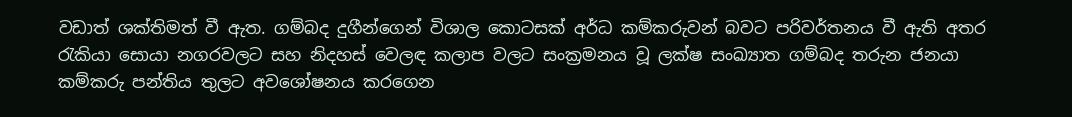වඩාත් ශක්තිමත් වී ඇත. ගම්බද දුගීන්ගෙන් විශාල කොටසක් අර්ධ කම්කරුවන් බවට පරිවර්තනය වී ඇති අතර රැකියා සොයා නගරවලට සහ නිදහස් වෙලඳ කලාප වලට සංක්‍රමනය වූ ලක්ෂ සංඛ්‍යාත ගම්බද තරුන ජනයා කම්කරු පන්තිය තුලට අවශෝෂනය කරගෙන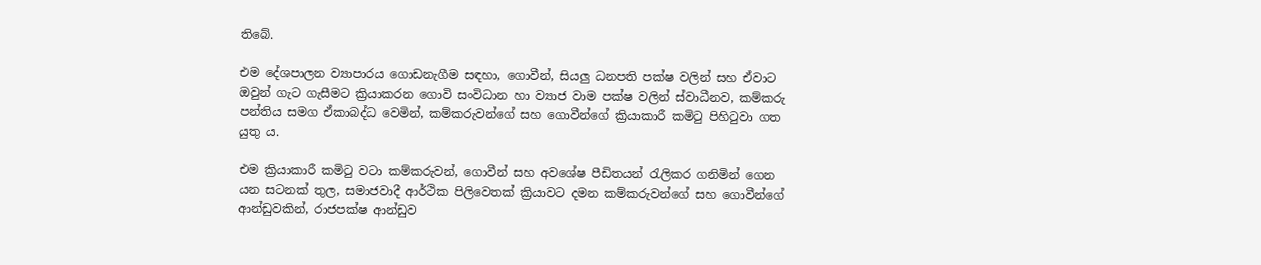තිබේ.

එම දේශපාලන ව්‍යාපාරය ගොඩනැගීම සඳහා, ගොවීන්, සියලු ධනපති පක්ෂ වලින් සහ ඒවාට ඔවුන් ගැට ගැසීමට ක්‍රියාකරන ගොවි සංවිධාන හා ව්‍යාජ වාම පක්ෂ වලින් ස්වාධීනව, කම්කරු පන්තිය සමග ඒකාබද්ධ වෙමින්, කම්කරුවන්ගේ සහ ගොවීන්ගේ ක්‍රියාකාරී කමිටු පිහිටුවා ගත යුතු ය.

එම ක්‍රියාකාරී කමිටු වටා කම්කරුවන්, ගොවීන් සහ අවශේෂ පීඩිතයන් රැලිකර ගනිමින් ගෙන යන සටනක් තුල, සමාජවාදී ආර්ථික පිලිවෙතක් ක්‍රියාවට දමන කම්කරුවන්ගේ සහ ගොවීන්ගේ ආන්ඩුවකින්, රාජපක්ෂ ආන්ඩුව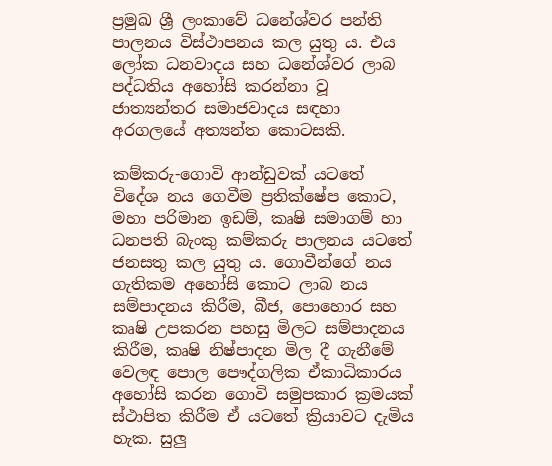ප්‍රමුඛ ශ්‍රී ලංකාවේ ධනේශ්වර පන්ති පාලනය විස්ථාපනය කල යුතු ය. එය ලෝක ධනවාදය සහ ධනේශ්වර ලාබ පද්ධතිය අහෝසි කරන්නා වූ ජාත්‍යන්තර සමාජවාදය සඳහා අරගලයේ අත්‍යන්ත කොටසකි.

කම්කරු-ගොවි ආන්ඩුවක් යටතේ විදේශ නය ගෙවීම ප්‍රතික්ෂේප කොට, මහා පරිමාන ඉඩම්, කෘෂි සමාගම් හා ධනපති බැංකු කම්කරු පාලනය යටතේ ජනසතු කල යුතු ය. ගොවීන්ගේ නය ගැතිකම අහෝසි කොට ලාබ නය සම්පාදනය කිරීම, බීජ, පොහොර සහ කෘෂි උපකරන පහසු මිලට සම්පාදනය කිරීම, කෘෂි නිෂ්පාදන මිල දී ගැනීමේ වෙලඳ පොල පෞද්ගලික ඒකාධිකාරය අහෝසි කරන ගොවි සමුපකාර ක්‍රමයක් ස්ථාපිත කිරීම ඒ යටතේ ක්‍රියාවට දැමිය හැක. සුලු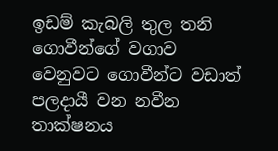ඉඩම් කැබලි තුල තනි ගොවීන්ගේ වගාව වෙනුවට ගොවීන්ට වඩාත් පලදායී වන නවීන තාක්ෂනය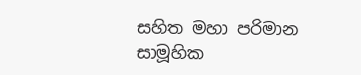සහිත මහා පරිමාන සාමූහික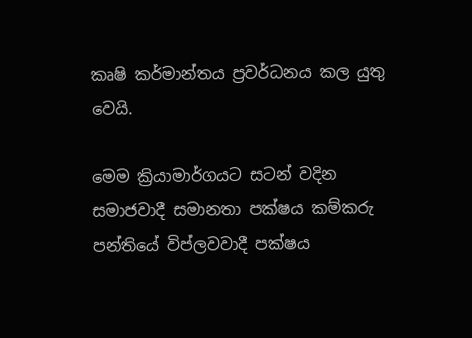කෘෂි කර්මාන්තය ප්‍රවර්ධනය කල යුතු වෙයි.

මෙම ක්‍රියාමාර්ගයට සටන් වදින සමාජවාදී සමානතා පක්ෂය කම්කරු පන්තියේ විප්ලවවාදී පක්ෂය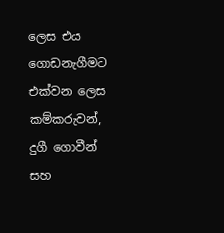ලෙස එය ගොඩනැගීමට එක්වන ලෙස කම්කරුවන්, දුගී ගොවීන් සහ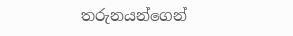තරුනයන්ගෙන්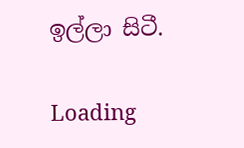ඉල්ලා සිටී.

Loading